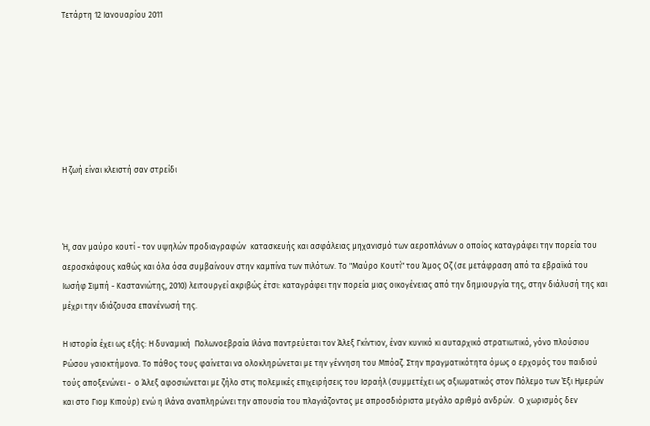Τετάρτη 12 Ιανουαρίου 2011







Η ζωή είναι κλειστή σαν στρείδι



Ή, σαν μαύρο κουτί - τον υψηλών προδιαγραφών  κατασκευής και ασφάλειας μηχανισμό των αεροπλάνων ο οποίος καταγράφει την πορεία του αεροσκάφους καθώς και όλα όσα συμβαίνουν στην καμπίνα των πιλότων. Το "Μαύρο Κουτί" του Άμος Οζ (σε μετάφραση από τα εβραϊκά του Ιωσήφ Σιμπή - Καστανιώτης, 2010) λειτουργεί ακριβώς έτσι: καταγράφει την πορεία μιας οικογένειας από την δημιουργία της, στην διάλυσή της και μέχρι την ιδιάζουσα επανένωσή της.

Η ιστορία έχει ως εξής: Η δυναμική  Πολωνοεβραία Ιλάνα παντρεύεται τον Άλεξ Γκίντιον, έναν κυνικό κι αυταρχικό στρατιωτικό, γόνο πλούσιου Ρώσου γαιοκτήμονα. Το πάθος τους φαίνεται να ολοκληρώνεται με την γέννηση του Μπόαζ. Στην πραγματικότητα όμως ο ερχομός του παιδιού τούς αποξενώνει -  ο Άλεξ αφοσιώνεται με ζήλο στις πολεμικές επιχειρήσεις του Ισραήλ (συμμετέχει ως αξιωματικός στον Πόλεμο των Έξι Ημερών και στο Γιομ Κιπούρ) ενώ η Ιλάνα αναπληρώνει την απουσία του πλαγιάζοντας με απροσδιόριστα μεγάλο αριθμό ανδρών.  Ο χωρισμός δεν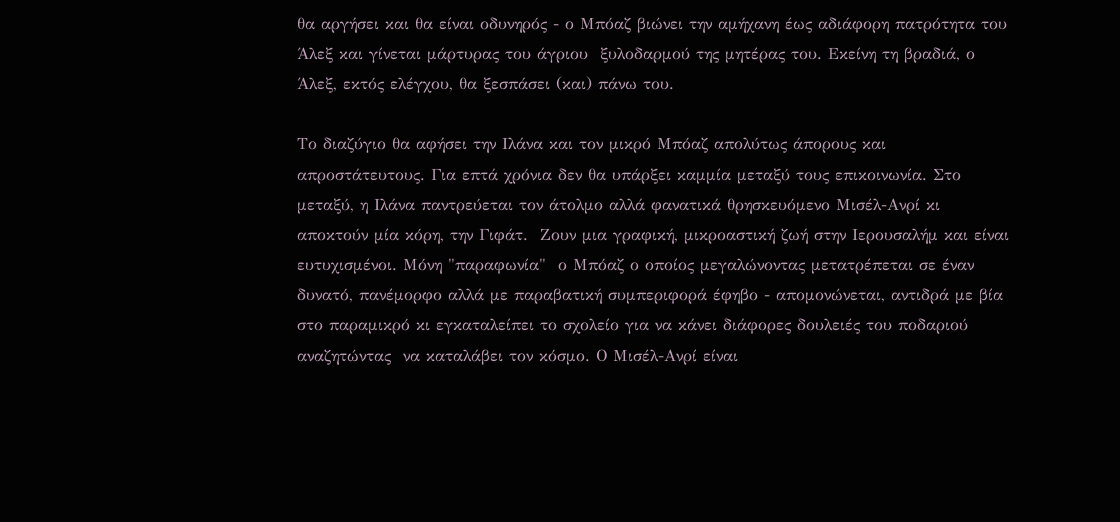θα αργήσει και θα είναι οδυνηρός - ο Μπόαζ βιώνει την αμήχανη έως αδιάφορη πατρότητα του Άλεξ και γίνεται μάρτυρας του άγριου  ξυλοδαρμού της μητέρας του. Εκείνη τη βραδιά, ο  Άλεξ, εκτός ελέγχου, θα ξεσπάσει (και) πάνω του.

Το διαζύγιο θα αφήσει την Ιλάνα και τον μικρό Μπόαζ απολύτως άπορους και απροστάτευτους. Για επτά χρόνια δεν θα υπάρξει καμμία μεταξύ τους επικοινωνία. Στο μεταξύ, η Ιλάνα παντρεύεται τον άτολμο αλλά φανατικά θρησκευόμενο Μισέλ-Ανρί κι αποκτούν μία κόρη, την Γιφάτ.  Ζουν μια γραφική, μικροαστική ζωή στην Ιερουσαλήμ και είναι ευτυχισμένοι. Μόνη "παραφωνία"  ο Μπόαζ ο οποίος μεγαλώνοντας μετατρέπεται σε έναν δυνατό, πανέμορφο αλλά με παραβατική συμπεριφορά έφηβο - απομονώνεται, αντιδρά με βία στο παραμικρό κι εγκαταλείπει το σχολείο για να κάνει διάφορες δουλειές του ποδαριού αναζητώντας  να καταλάβει τον κόσμο. Ο Μισέλ-Ανρί είναι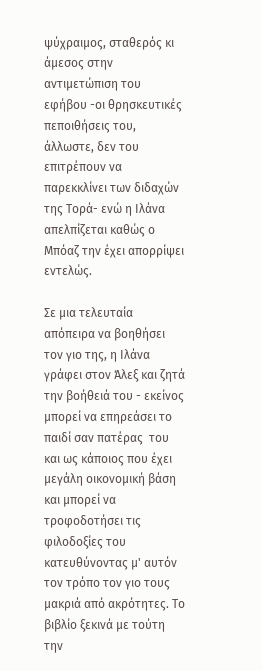ψύχραιμος, σταθερός κι άμεσος στην αντιμετώπιση του εφήβου -οι θρησκευτικές πεποιθήσεις του, άλλωστε, δεν του επιτρέπουν να παρεκκλίνει των διδαχών της Τορά- ενώ η Ιλάνα απελπίζεται καθώς ο Μπόαζ την έχει απορρίψει εντελώς.

Σε μια τελευταία απόπειρα να βοηθήσει τον γιο της, η Ιλάνα γράφει στον Άλεξ και ζητά την βοήθειά του - εκείνος  μπορεί να επηρεάσει το παιδί σαν πατέρας  του και ως κάποιος που έχει μεγάλη οικονομική βάση και μπορεί να τροφοδοτήσει τις φιλοδοξίες του  κατευθύνοντας μ' αυτόν τον τρόπο τον γιο τους μακριά από ακρότητες. Το βιβλίο ξεκινά με τούτη την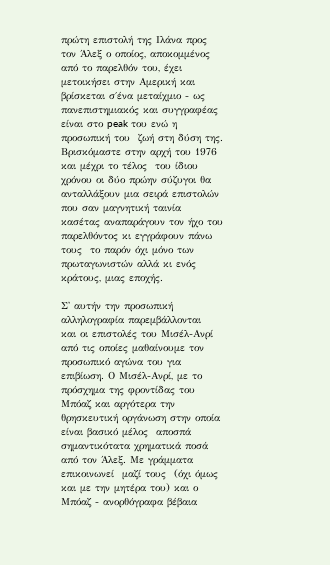πρώτη επιστολή της Ιλάνα προς τον Άλεξ ο οποίος, αποκομμένος από το παρελθόν του, έχει μετοικήσει στην Αμερική και βρίσκεται σ΄ένα μεταίχμιο - ως πανεπιστημιακός και συγγραφέας είναι στο peak του ενώ η προσωπική του  ζωή στη δύση της.  Βρισκόμαστε στην αρχή του 1976 και μέχρι το τέλος  του ίδιου χρόνου οι δύο πρώην σύζυγοι θα ανταλλάξουν μια σειρά επιστολών που σαν μαγνητική ταινία κασέτας αναπαράγουν τον ήχο του παρελθόντος κι εγγράφουν πάνω τους  το παρόν όχι μόνο των πρωταγωνιστών αλλά κι ενός κράτους, μιας εποχής.

Σ' αυτήν την προσωπική αλληλογραφία παρεμβάλλονται  και οι επιστολές του Μισέλ-Ανρί από τις οποίες μαθαίνουμε τον προσωπικό αγώνα του για επιβίωση. Ο Μισέλ-Ανρί, με το πρόσχημα της φροντίδας του Μπόαζ και αργότερα την θρησκευτική οργάνωση στην οποία είναι βασικό μέλος  αποσπά σημαντικότατα χρηματικά ποσά από τον Άλεξ. Με γράμματα επικοινωνεί  μαζί τους  (όχι όμως και με την μητέρα του) και ο Μπόαζ - ανορθόγραφα βέβαια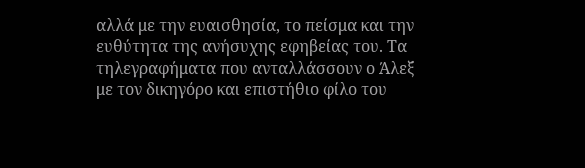αλλά με την ευαισθησία, το πείσμα και την ευθύτητα της ανήσυχης εφηβείας του. Τα τηλεγραφήματα που ανταλλάσσουν ο Άλεξ με τον δικηγόρο και επιστήθιο φίλο του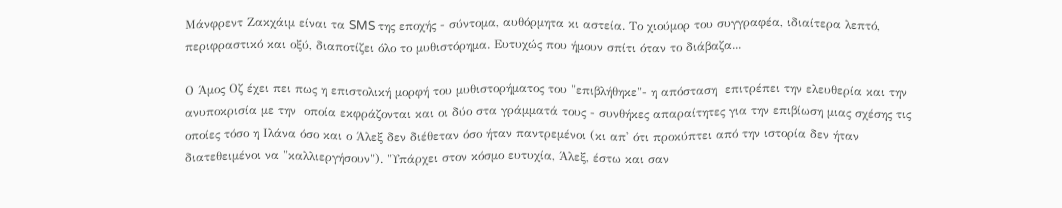Μάνφρεντ Ζακχάιμ είναι τα SMS της εποχής - σύντομα, αυθόρμητα κι αστεία. Το χιούμορ του συγγραφέα, ιδιαίτερα λεπτό, περιφραστικό και οξύ, διαποτίζει όλο το μυθιστόρημα. Ευτυχώς που ήμουν σπίτι όταν το διάβαζα...

Ο Άμος Οζ έχει πει πως η επιστολική μορφή του μυθιστορήματος του "επιβλήθηκε"- η απόσταση  επιτρέπει την ελευθερία και την ανυποκρισία με την  οποία εκφράζονται και οι δύο στα γράμματά τους - συνθήκες απαραίτητες για την επιβίωση μιας σχέσης τις οποίες τόσο η Ιλάνα όσο και ο Άλεξ δεν διέθεταν όσο ήταν παντρεμένοι (κι απ' ότι προκύπτει από την ιστορία δεν ήταν διατεθειμένοι να "καλλιεργήσουν"). "Υπάρχει στον κόσμο ευτυχία, Άλεξ, έστω και σαν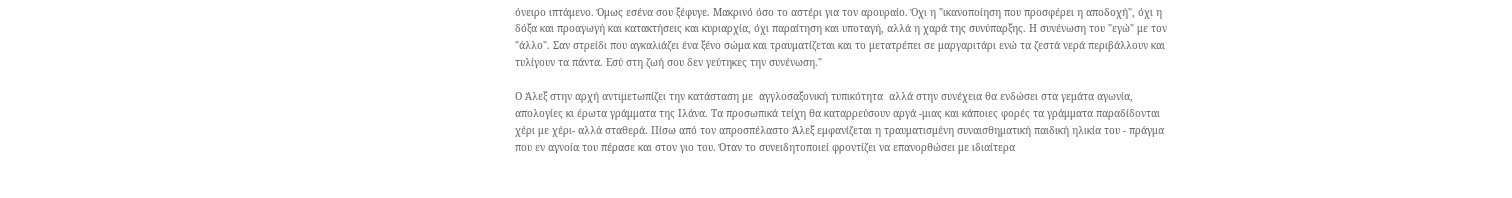όνειρο ιπτάμενο. Όμως εσένα σου ξέφυγε. Μακρινό όσο το αστέρι για τον αρουραίο. Όχι η "ικανοποίηση που προσφέρει η αποδοχή", όχι η δόξα και προαγωγή και κατακτήσεις και κυριαρχία, όχι παραίτηση και υποταγή, αλλά η χαρά της συνύπαρξης. Η συνένωση του "εγώ" με τον "άλλο". Σαν στρείδι που αγκαλιάζει ένα ξένο σώμα και τραυματίζεται και το μετατρέπει σε μαργαριτάρι ενώ τα ζεστά νερά περιβάλλουν και τυλίγουν τα πάντα. Εσύ στη ζωή σου δεν γεύτηκες την συνένωση."

Ο Άλεξ στην αρχή αντιμετωπίζει την κατάσταση με  αγγλοσαξονική τυπικότητα  αλλά στην συνέχεια θα ενδώσει στα γεμάτα αγωνία, απολογίες κι έρωτα γράμματα της Ιλάνα. Τα προσωπικά τείχη θα καταρρεύσουν αργά -μιας και κάποιες φορές τα γράμματα παραδίδονται χέρι με χέρι- αλλά σταθερά. Πίσω από τον απροσπέλαστο Άλεξ εμφανίζεται η τραυματισμένη συναισθηματική παιδική ηλικία του - πράγμα που εν αγνοία του πέρασε και στον γιο του. Όταν το συνειδητοποιεί φροντίζει να επανορθώσει με ιδιαίτερα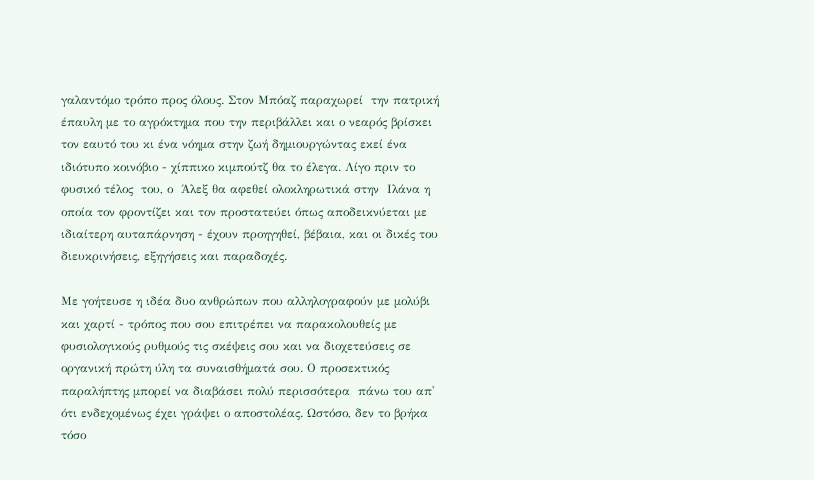γαλαντόμο τρόπο προς όλους. Στον Μπόαζ παραχωρεί  την πατρική έπαυλη με το αγρόκτημα που την περιβάλλει και ο νεαρός βρίσκει  τον εαυτό του κι ένα νόημα στην ζωή δημιουργώντας εκεί ένα ιδιότυπο κοινόβιο - χίππικο κιμπούτζ θα το έλεγα. Λίγο πριν το φυσικό τέλος  του, ο  Άλεξ θα αφεθεί ολοκληρωτικά στην  Ιλάνα η οποία τον φροντίζει και τον προστατεύει όπως αποδεικνύεται με ιδιαίτερη αυταπάρνηση - έχουν προηγηθεί, βέβαια, και οι δικές του διευκρινήσεις, εξηγήσεις και παραδοχές.

Με γοήτευσε η ιδέα δυο ανθρώπων που αλληλογραφούν με μολύβι και χαρτί - τρόπος που σου επιτρέπει να παρακολουθείς με φυσιολογικούς ρυθμούς τις σκέψεις σου και να διοχετεύσεις σε οργανική πρώτη ύλη τα συναισθήματά σου. Ο προσεκτικός παραλήπτης μπορεί να διαβάσει πολύ περισσότερα  πάνω του απ' ότι ενδεχομένως έχει γράψει ο αποστολέας. Ωστόσο, δεν το βρήκα  τόσο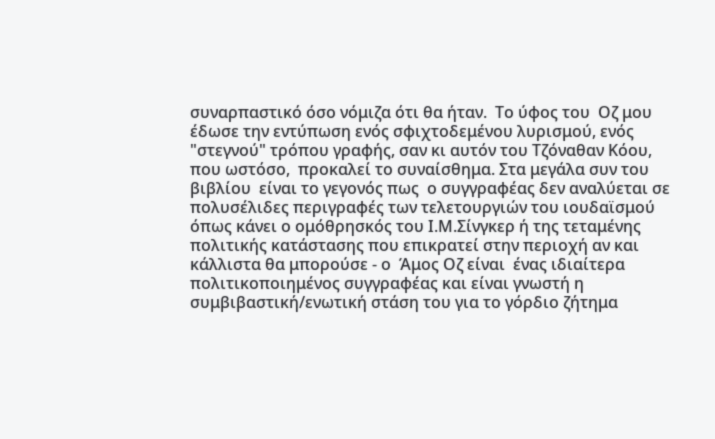συναρπαστικό όσο νόμιζα ότι θα ήταν.  Το ύφος του  Οζ μου έδωσε την εντύπωση ενός σφιχτοδεμένου λυρισμού, ενός "στεγνού" τρόπου γραφής, σαν κι αυτόν του Τζόναθαν Κόου, που ωστόσο,  προκαλεί το συναίσθημα. Στα μεγάλα συν του βιβλίου  είναι το γεγονός πως  ο συγγραφέας δεν αναλύεται σε πολυσέλιδες περιγραφές των τελετουργιών του ιουδαϊσμού όπως κάνει ο ομόθρησκός του Ι.Μ.Σίνγκερ ή της τεταμένης πολιτικής κατάστασης που επικρατεί στην περιοχή αν και κάλλιστα θα μπορούσε - ο  Άμος Οζ είναι  ένας ιδιαίτερα πολιτικοποιημένος συγγραφέας και είναι γνωστή η συμβιβαστική/ενωτική στάση του για το γόρδιο ζήτημα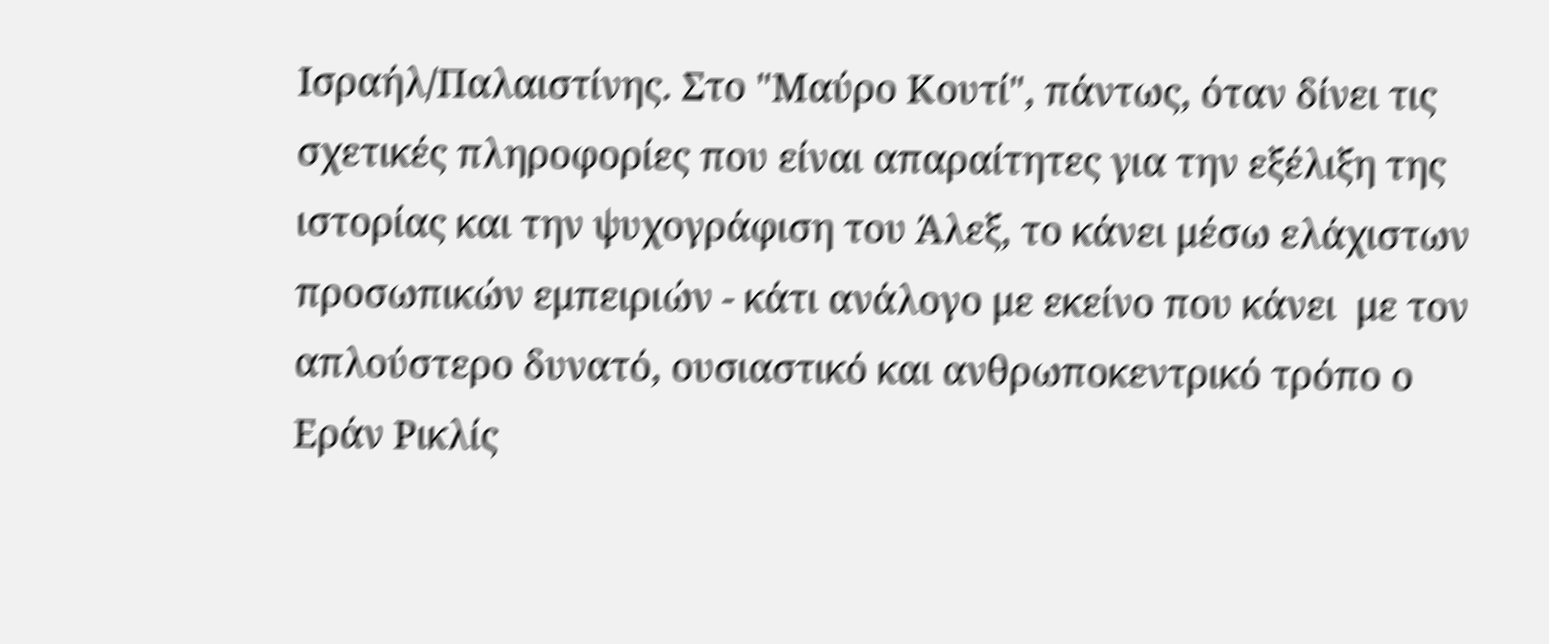Ισραήλ/Παλαιστίνης. Στο "Μαύρο Κουτί", πάντως, όταν δίνει τις σχετικές πληροφορίες που είναι απαραίτητες για την εξέλιξη της ιστορίας και την ψυχογράφιση του Άλεξ, το κάνει μέσω ελάχιστων προσωπικών εμπειριών - κάτι ανάλογο με εκείνο που κάνει  με τον απλούστερο δυνατό, ουσιαστικό και ανθρωποκεντρικό τρόπο ο Εράν Ρικλίς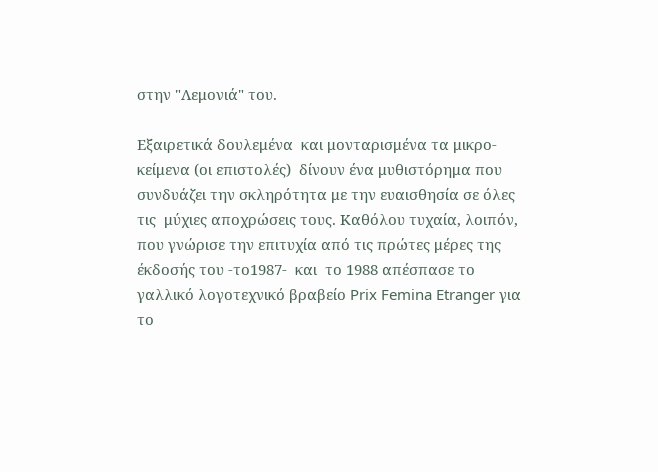στην "Λεμονιά" του.

Εξαιρετικά δουλεμένα  και μονταρισμένα τα μικρο-κείμενα (οι επιστολές)  δίνουν ένα μυθιστόρημα που συνδυάζει την σκληρότητα με την ευαισθησία σε όλες τις  μύχιες αποχρώσεις τους. Καθόλου τυχαία, λοιπόν, που γνώρισε την επιτυχία από τις πρώτες μέρες της έκδοσής του -το1987-  και  το 1988 απέσπασε το γαλλικό λογοτεχνικό βραβείο Prix Femina Etranger για το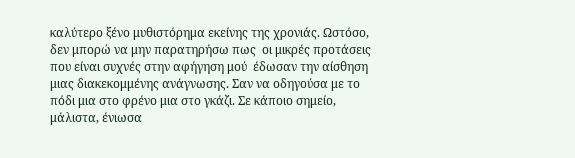καλύτερο ξένο μυθιστόρημα εκείνης της χρονιάς. Ωστόσο, δεν μπορώ να μην παρατηρήσω πως  οι μικρές προτάσεις που είναι συχνές στην αφήγηση μού  έδωσαν την αίσθηση μιας διακεκομμένης ανάγνωσης. Σαν να οδηγούσα με το πόδι μια στο φρένο μια στο γκάζι. Σε κάποιο σημείο, μάλιστα, ένιωσα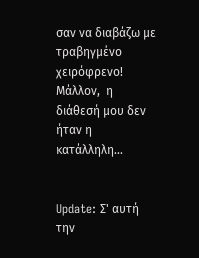σαν να διαβάζω με τραβηγμένο χειρόφρενο!  Μάλλον,  η διάθεσή μου δεν ήταν η κατάλληλη...


Update: Σ' αυτή την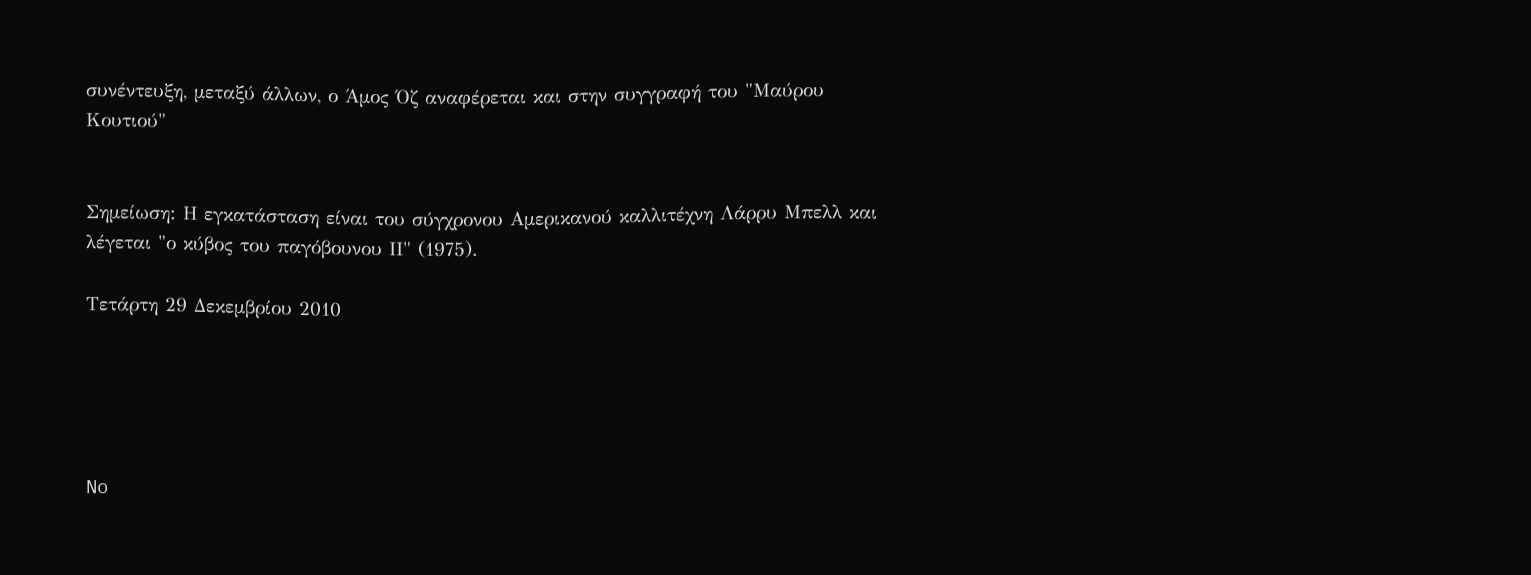συνέντευξη, μεταξύ άλλων, ο Άμος Όζ αναφέρεται και στην συγγραφή του "Μαύρου Κουτιού"


Σημείωση: Η εγκατάσταση είναι του σύγχρονου Αμερικανού καλλιτέχνη Λάρρυ Μπελλ και λέγεται "ο κύβος του παγόβουνου ΙΙ" (1975).

Τετάρτη 29 Δεκεμβρίου 2010





No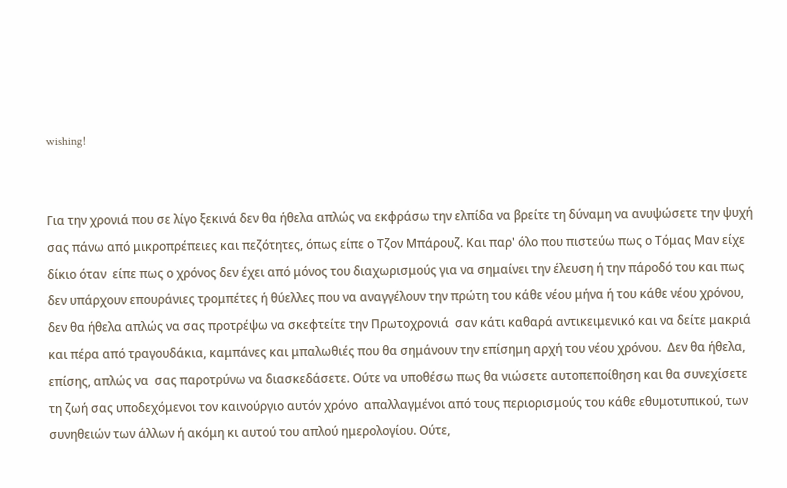wishing!


Για την χρονιά που σε λίγο ξεκινά δεν θα ήθελα απλώς να εκφράσω την ελπίδα να βρείτε τη δύναμη να ανυψώσετε την ψυχή σας πάνω από μικροπρέπειες και πεζότητες, όπως είπε ο Τζον Μπάρουζ. Και παρ' όλο που πιστεύω πως ο Τόμας Μαν είχε δίκιο όταν  είπε πως ο χρόνος δεν έχει από μόνος του διαχωρισμούς για να σημαίνει την έλευση ή την πάροδό του και πως δεν υπάρχουν επουράνιες τρομπέτες ή θύελλες που να αναγγέλουν την πρώτη του κάθε νέου μήνα ή του κάθε νέου χρόνου, δεν θα ήθελα απλώς να σας προτρέψω να σκεφτείτε την Πρωτοχρονιά  σαν κάτι καθαρά αντικειμενικό και να δείτε μακριά και πέρα από τραγουδάκια, καμπάνες και μπαλωθιές που θα σημάνουν την επίσημη αρχή του νέου χρόνου.  Δεν θα ήθελα, επίσης, απλώς να  σας παροτρύνω να διασκεδάσετε. Ούτε να υποθέσω πως θα νιώσετε αυτοπεποίθηση και θα συνεχίσετε τη ζωή σας υποδεχόμενοι τον καινούργιο αυτόν χρόνο  απαλλαγμένοι από τους περιορισμούς του κάθε εθυμοτυπικού, των συνηθειών των άλλων ή ακόμη κι αυτού του απλού ημερολογίου. Ούτε,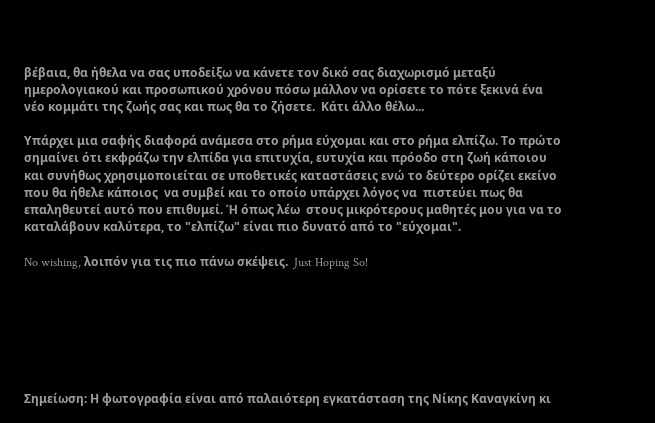βέβαια, θα ήθελα να σας υποδείξω να κάνετε τον δικό σας διαχωρισμό μεταξύ ημερολογιακού και προσωπικού χρόνου πόσω μάλλον να ορίσετε το πότε ξεκινά ένα νέο κομμάτι της ζωής σας και πως θα το ζήσετε.  Κάτι άλλο θέλω...

Υπάρχει μια σαφής διαφορά ανάμεσα στο ρήμα εύχομαι και στο ρήμα ελπίζω. Το πρώτο σημαίνει ότι εκφράζω την ελπίδα για επιτυχία, ευτυχία και πρόοδο στη ζωή κάποιου και συνήθως χρησιμοποιείται σε υποθετικές καταστάσεις ενώ το δεύτερο ορίζει εκείνο που θα ήθελε κάποιος  να συμβεί και το οποίο υπάρχει λόγος να  πιστεύει πως θα επαληθευτεί αυτό που επιθυμεί. Ή όπως λέω  στους μικρότερους μαθητές μου για να το καταλάβουν καλύτερα, το "ελπίζω" είναι πιο δυνατό από το "εύχομαι".

No wishing, λοιπόν για τις πιο πάνω σκέψεις.  Just Hoping So!







Σημείωση: Η φωτογραφία είναι από παλαιότερη εγκατάσταση της Νίκης Καναγκίνη κι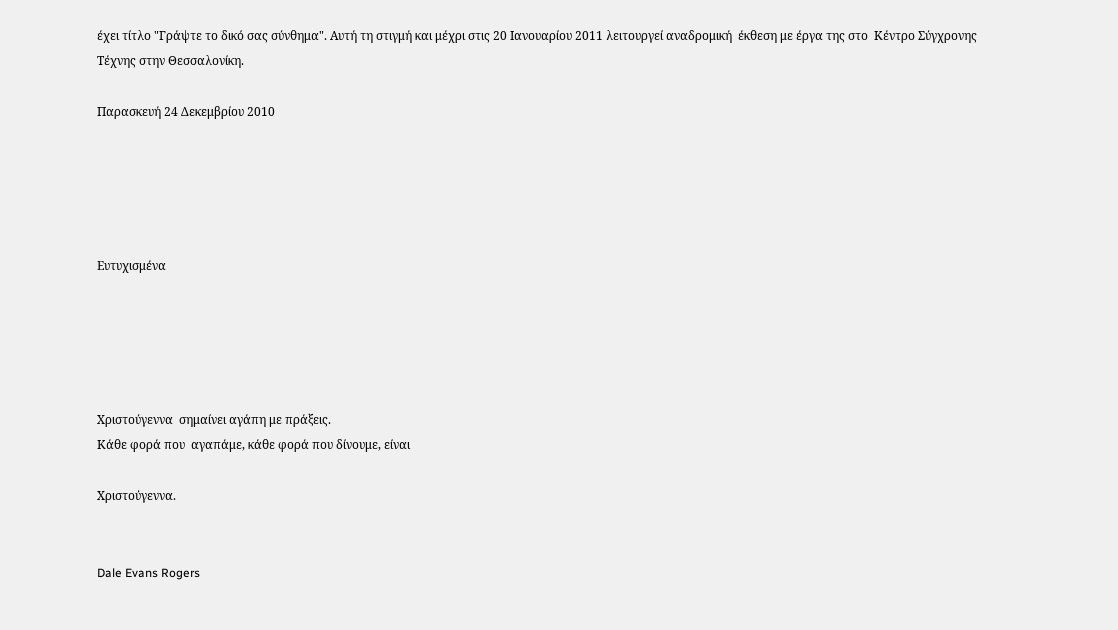έχει τίτλο "Γράψτε το δικό σας σύνθημα". Αυτή τη στιγμή και μέχρι στις 20 Ιανουαρίου 2011 λειτουργεί αναδρομική  έκθεση με έργα της στο  Κέντρο Σύγχρονης Τέχνης στην Θεσσαλονίκη.

Παρασκευή 24 Δεκεμβρίου 2010





Ευτυχισμένα





Χριστούγεννα  σημαίνει αγάπη με πράξεις.
Κάθε φορά που  αγαπάμε, κάθε φορά που δίνουμε, είναι

Χριστούγεννα.


Dale Evans Rogers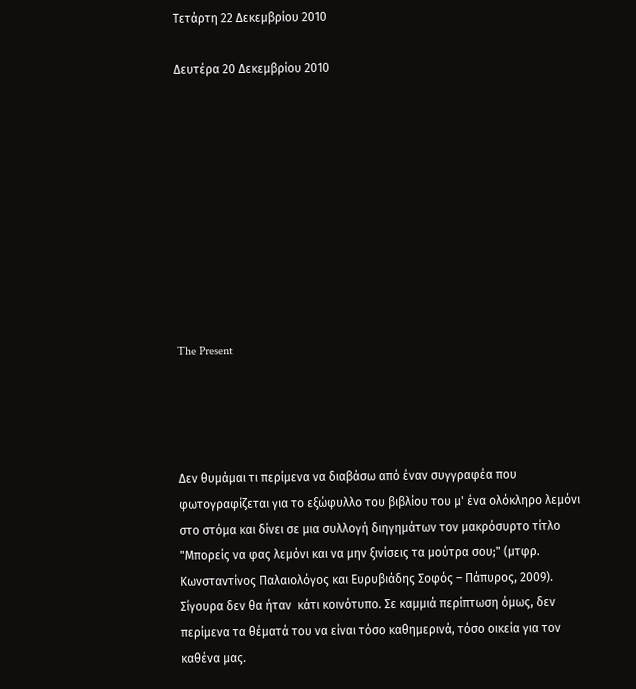Τετάρτη 22 Δεκεμβρίου 2010

Δευτέρα 20 Δεκεμβρίου 2010










The Present




Δεν θυμάμαι τι περίμενα να διαβάσω από έναν συγγραφέα που φωτογραφίζεται για το εξώφυλλο του βιβλίου του μ' ένα ολόκληρο λεμόνι στο στόμα και δίνει σε μια συλλογή διηγημάτων τον μακρόσυρτο τίτλο "Μπορείς να φας λεμόνι και να μην ξινίσεις τα μούτρα σου;" (μτφρ. Κωνσταντίνος Παλαιολόγος και Ευρυβιάδης Σοφός – Πάπυρος, 2009). Σίγουρα δεν θα ήταν  κάτι κοινότυπο. Σε καμμιά περίπτωση όμως, δεν περίμενα τα θέματά του να είναι τόσο καθημερινά, τόσο οικεία για τον καθένα μας.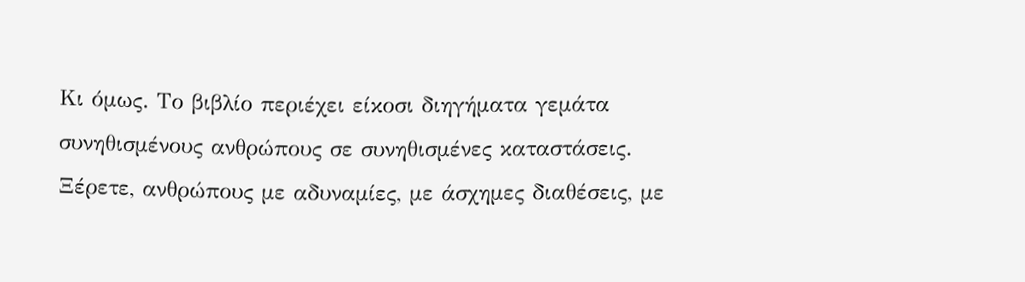Κι όμως. Το βιβλίο περιέχει είκοσι διηγήματα γεμάτα συνηθισμένους ανθρώπους σε συνηθισμένες καταστάσεις. Ξέρετε, ανθρώπους με αδυναμίες, με άσχημες διαθέσεις, με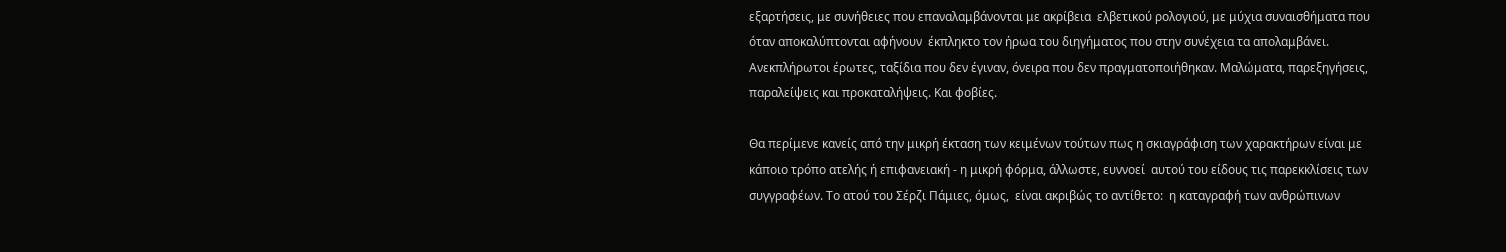εξαρτήσεις, με συνήθειες που επαναλαμβάνονται με ακρίβεια  ελβετικού ρολογιού, με μύχια συναισθήματα που όταν αποκαλύπτονται αφήνουν  έκπληκτο τον ήρωα του διηγήματος που στην συνέχεια τα απολαμβάνει. Ανεκπλήρωτοι έρωτες, ταξίδια που δεν έγιναν, όνειρα που δεν πραγματοποιήθηκαν. Μαλώματα, παρεξηγήσεις, παραλείψεις και προκαταλήψεις. Και φοβίες.

Θα περίμενε κανείς από την μικρή έκταση των κειμένων τούτων πως η σκιαγράφιση των χαρακτήρων είναι με κάποιο τρόπο ατελής ή επιφανειακή - η μικρή φόρμα, άλλωστε, ευννοεί  αυτού του είδους τις παρεκκλίσεις των συγγραφέων. Το ατού του Σέρζι Πάμιες, όμως,  είναι ακριβώς το αντίθετο:  η καταγραφή των ανθρώπινων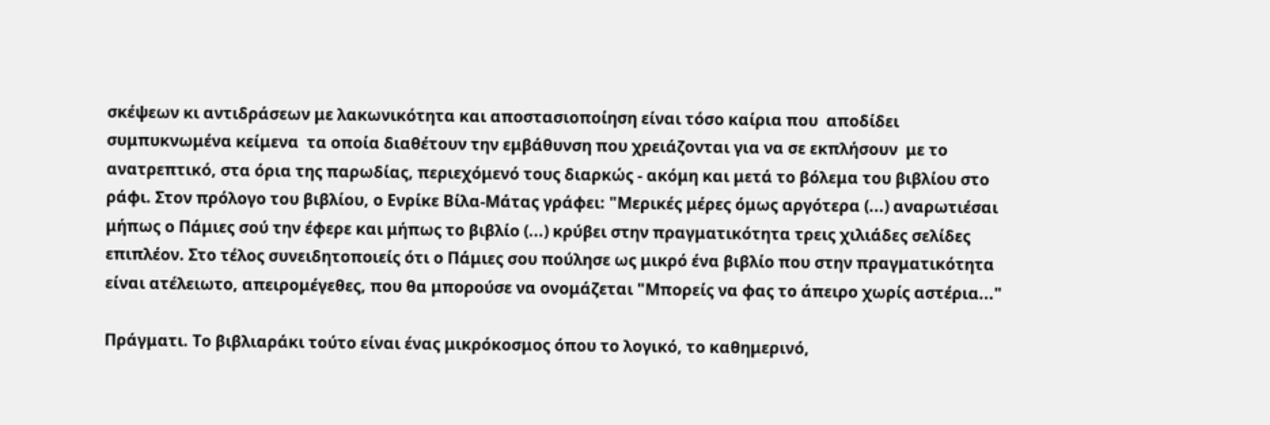σκέψεων κι αντιδράσεων με λακωνικότητα και αποστασιοποίηση είναι τόσο καίρια που  αποδίδει συμπυκνωμένα κείμενα  τα οποία διαθέτουν την εμβάθυνση που χρειάζονται για να σε εκπλήσουν  με το ανατρεπτικό, στα όρια της παρωδίας, περιεχόμενό τους διαρκώς - ακόμη και μετά το βόλεμα του βιβλίου στο ράφι. Στον πρόλογο του βιβλίου, ο Ενρίκε Βίλα-Μάτας γράφει: "Μερικές μέρες όμως αργότερα (...) αναρωτιέσαι μήπως ο Πάμιες σού την έφερε και μήπως το βιβλίο (...) κρύβει στην πραγματικότητα τρεις χιλιάδες σελίδες επιπλέον. Στο τέλος συνειδητοποιείς ότι ο Πάμιες σου πούλησε ως μικρό ένα βιβλίο που στην πραγματικότητα είναι ατέλειωτο, απειρομέγεθες, που θα μπορούσε να ονομάζεται "Μπορείς να φας το άπειρο χωρίς αστέρια..."

Πράγματι. Το βιβλιαράκι τούτο είναι ένας μικρόκοσμος όπου το λογικό, το καθημερινό,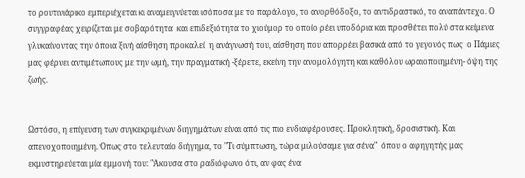το ρουτινιάρικο εμπεριέχεται κι αναμειγνύεται ισόποσα με το παράλογο, το ανορθόδοξο, το αντιδραστικό, το αναπάντεχο. Ο συγγραφέας χειρίζεται με σοβαρότητα  και επιδεξιότητα το χιούμορ το οποίο ρέει υποδόρια και προσθέτει πολύ στα κείμενα γλυκαίνοντας την όποια ξινή αίσθηση προκαλεί  η ανάγνωσή του, αίσθηση που απορρέει βασικά από το γεγονός πως  ο Πάμιες μας φέρνει αντιμέτωπους με την ωμή, την πραγματική -ξέρετε, εκείνη την ανομολόγητη και καθόλου ωραιοποιημένη- όψη της ζωής.


Ωστόσο, η επίγευση των συγκεκριμένων διηγημάτων είναι από τις πιο ενδιαφέρουσες. Προκλητική, δροσιστική. Και απενοχοποιημένη. Όπως στο τελευταίο διήγημα, το "Τι σύμπτωση, τώρα μιλούσαμε για σένα"  όπου ο αφηγητής μας εκμυστηρεύεται μία εμμονή του: "Άκουσα στο ραδιόφωνο ότι, αν φας ένα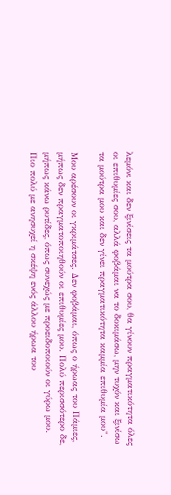λεμόνι και δεν ξινίσεις τα μούτρα σου, θα γίνουν πραγματικότητα όλες οι επιθυμίες σου, αλλά φοβάμαι να το δοκιμάσω, μην τυχόν και ξινίσω τα μούτρα μου και δεν γίνει πραγματικότητα καμμία επιθυμία μου".

Μου αρέσουν οι γκριμάτσες. Δεν φοβάμαι, όπως ο ήρωας του Πάμιες, μήπως δεν πραγματοποιηθούν οι επιθυμίες μου. Πολύ περισσότερο δε, μήπως κάνω ρυτίδες, όπως συνεχώς με προειδοποιούν οι γύρω μου. Πιο πολύ με ανησυχεί η σκέψη ενός άλλου ήρωα του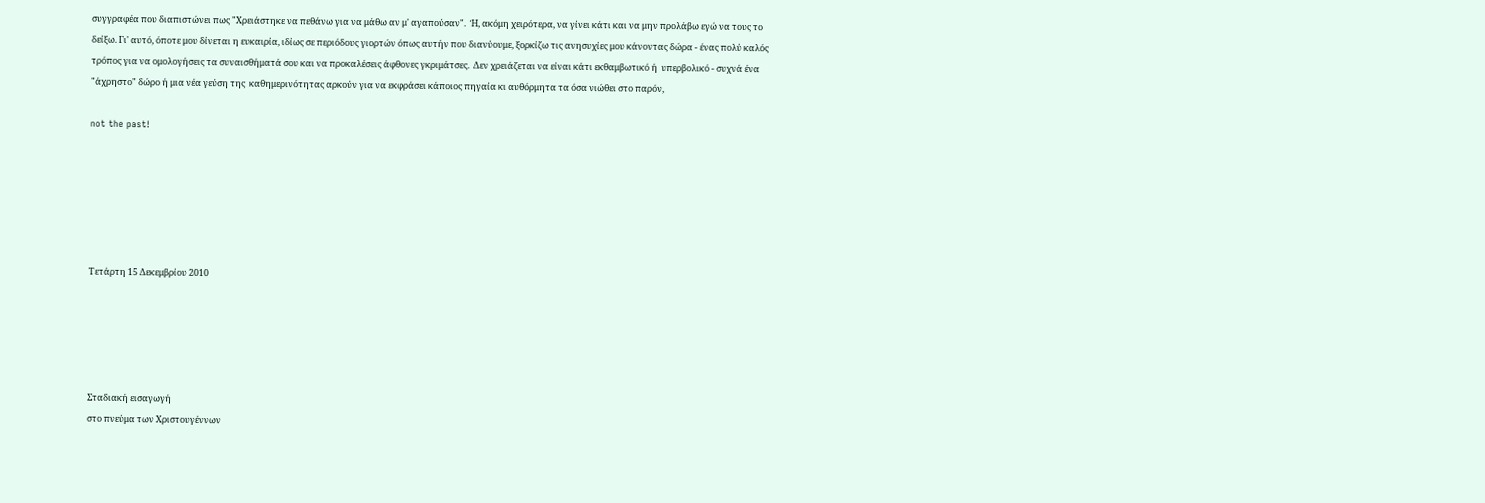συγγραφέα που διαπιστώνει πως "Χρειάστηκε να πεθάνω για να μάθω αν μ' αγαπούσαν".  Ή, ακόμη χειρότερα, να γίνει κάτι και να μην προλάβω εγώ να τους το δείξω. Γι' αυτό, όποτε μου δίνεται η ευκαιρία, ιδίως σε περιόδους γιορτών όπως αυτήν που διανύουμε, ξορκίζω τις ανησυχίες μου κάνοντας δώρα - ένας πολύ καλός τρόπος για να ομολογήσεις τα συναισθήματά σου και να προκαλέσεις άφθονες γκριμάτσες.  Δεν χρειάζεται να είναι κάτι εκθαμβωτικό ή  υπερβολικό - συχνά ένα "άχρηστο" δώρο ή μια νέα γεύση της  καθημερινότητας αρκούν για να εκφράσει κάποιος πηγαία κι αυθόρμητα τα όσα νιώθει στο παρόν,

not the past!






Τετάρτη 15 Δεκεμβρίου 2010





Σταδιακή εισαγωγή
στο πνεύμα των Χριστουγέννων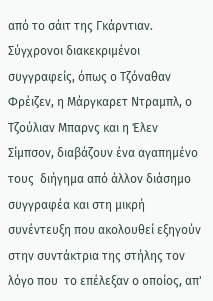από το σάιτ της Γκάρντιαν. Σύγχρονοι διακεκριμένοι συγγραφείς, όπως ο Τζόναθαν Φρέιζεν, η Μάργκαρετ Ντραμπλ, ο Τζούλιαν Μπαρνς και η Έλεν Σίμπσον, διαβάζουν ένα αγαπημένο τους  διήγημα από άλλον διάσημο συγγραφέα και στη μικρή συνέντευξη που ακολουθεί εξηγούν στην συντάκτρια της στήλης τον λόγο που  το επέλεξαν ο οποίος, απ'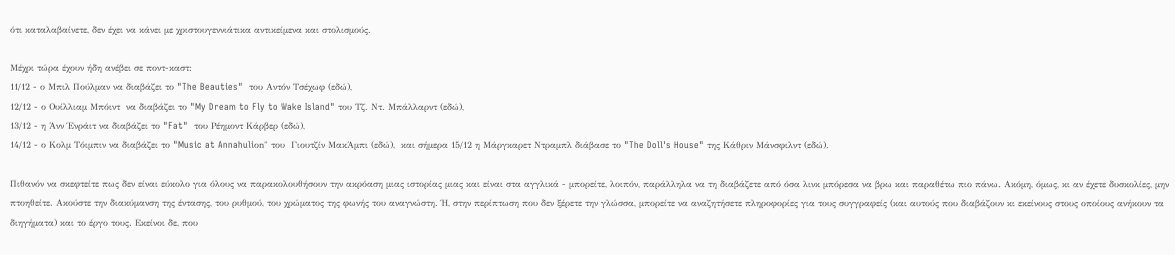ότι καταλαβαίνετε, δεν έχει να κάνει με χριστουγεννιάτικα αντικείμενα και στολισμούς.

Μέχρι τώρα έχουν ήδη ανέβει σε ποντ-καστ:
11/12 - ο Μπιλ Πούλμαν να διαβάζει το "The Beauties"  του Αντόν Τσέχωφ (εδώ),
12/12 - ο Ουίλλιαμ Μπόιντ  να διαβάζει το "My Dream to Fly to Wake Island" του Τζ. Ντ. Μπάλλαρντ (εδώ),
13/12 - η Άνν Ένράιτ να διαβάζει το "Fat"  του Ρέημοντ Κάρβερ (εδώ),
14/12 - ο Κολμ Τόιμπιν να διαβάζει το "Music at Annahuliοn" του  Γιουτζίν ΜακΆμπι (εδώ),  και σήμερα 15/12 η Μάργκαρετ Ντραμπλ διάβασε το "The Doll's House" της Κάθριν Μάνσφιλντ (εδώ).

Πιθανόν να σκεφτείτε πως δεν είναι εύκολο για όλους να παρακολουθήσουν την ακρόαση μιας ιστορίας μιας και είναι στα αγγλικά - μπορείτε, λοιπόν, παράλληλα να τη διαβάζετε από όσα λινκ μπόρεσα να βρω και παραθέτω πιο πάνω. Ακόμη, όμως, κι αν έχετε δυσκολίες, μην πτοηθείτε. Ακούστε την διακύμανση της έντασης, του ρυθμού, του χρώματος της φωνής του αναγνώστη. Ή, στην περίπτωση που δεν ξέρετε την γλώσσα, μπορείτε να αναζητήσετε πληροφορίες για τους συγγραφείς (και αυτούς που διαβάζουν κι εκείνους στους οποίους ανήκουν τα διηγήματα) και το έργο τους. Εκείνοι δε, που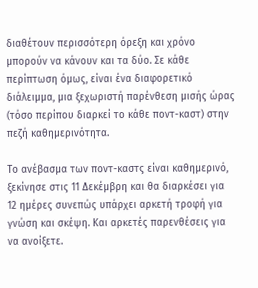διαθέτουν περισσότερη όρεξη και χρόνο μπορούν να κάνουν και τα δύο. Σε κάθε περίπτωση όμως, είναι ένα διαφορετικό διάλειμμα, μια ξεχωριστή παρένθεση μισής ώρας (τόσο περίπου διαρκεί το κάθε ποντ-καστ) στην πεζή καθημερινότητα.

Το ανέβασμα των ποντ-καστς είναι καθημερινό, ξεκίνησε στις 11 Δεκέμβρη και θα διαρκέσει για 12 ημέρες συνεπώς υπάρχει αρκετή τροφή για γνώση και σκέψη. Και αρκετές παρενθέσεις για να ανοίξετε.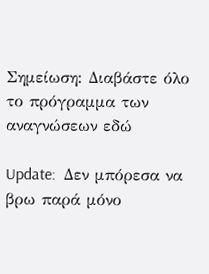Σημείωση: Διαβάστε όλο το πρόγραμμα των αναγνώσεων εδώ

Update:  Δεν μπόρεσα να βρω παρά μόνο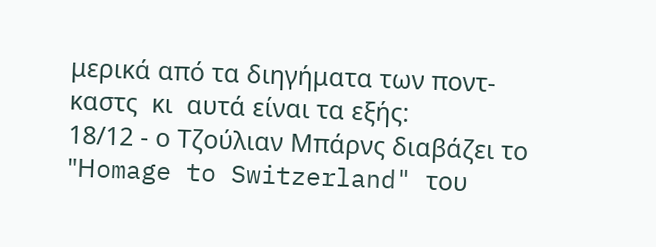μερικά από τα διηγήματα των ποντ-καστς  κι  αυτά είναι τα εξής:
18/12 - ο Τζούλιαν Μπάρνς διαβάζει το "Ηomage to Switzerland" του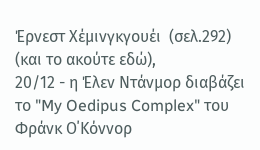Έρνεστ Χέμινγκγουέι  (σελ.292) (και το ακούτε εδώ),
20/12 - η Έλεν Ντάνμορ διαβάζει το "My Oedipus Complex" του Φράνκ Ο΄Κόννορ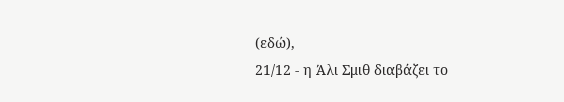(εδώ),
21/12 - η Άλι Σμιθ διαβάζει το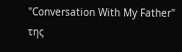"Conversation With My Father" της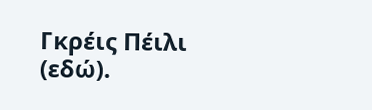Γκρέις Πέιλι (εδώ).